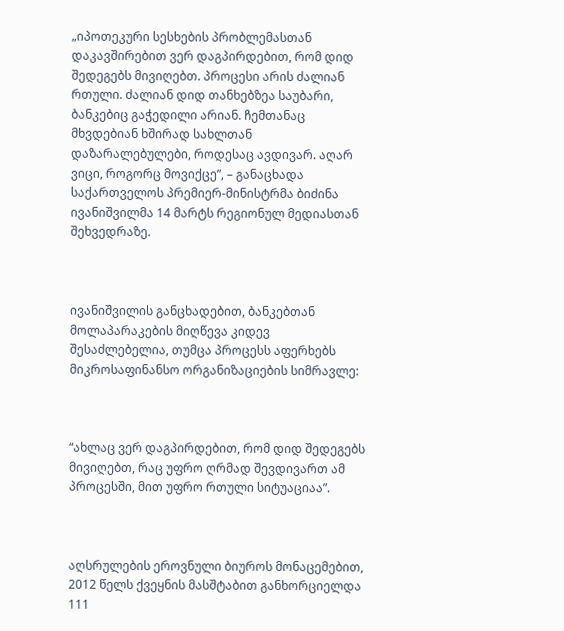„იპოთეკური სესხების პრობლემასთან დაკავშირებით ვერ დაგპირდებით, რომ დიდ შედეგებს მივიღებთ. პროცესი არის ძალიან რთული. ძალიან დიდ თანხებზეა საუბარი, ბანკებიც გაჭედილი არიან. ჩემთანაც მხვდებიან ხშირად სახლთან დაზარალებულები, როდესაც ავდივარ. აღარ ვიცი, როგორც მოვიქცე”, – განაცხადა საქართველოს პრემიერ-მინისტრმა ბიძინა ივანიშვილმა 14 მარტს რეგიონულ მედიასთან შეხვედრაზე.



ივანიშვილის განცხადებით, ბანკებთან მოლაპარაკების მიღწევა კიდევ შესაძლებელია, თუმცა პროცესს აფერხებს მიკროსაფინანსო ორგანიზაციების სიმრავლე:



“ახლაც ვერ დაგპირდებით, რომ დიდ შედეგებს მივიღებთ, რაც უფრო ღრმად შევდივართ ამ პროცესში, მით უფრო რთული სიტუაციაა”.



აღსრულების ეროვნული ბიუროს მონაცემებით, 2012 წელს ქვეყნის მასშტაბით განხორციელდა 111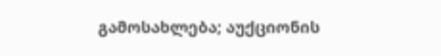გამოსახლება; აუქციონის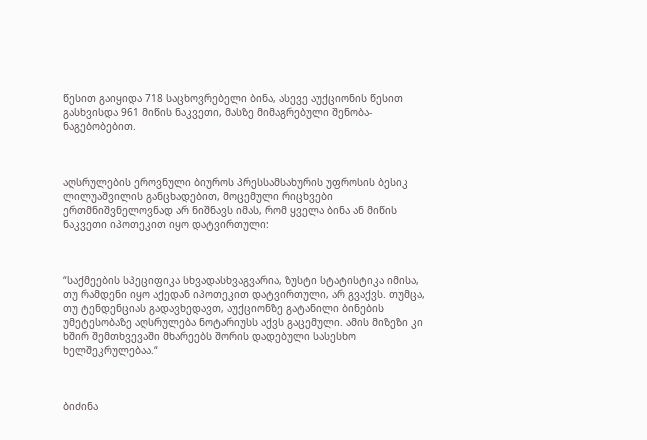წესით გაიყიდა 718 საცხოვრებელი ბინა, ასევე აუქციონის წესით გასხვისდა 961 მიწის ნაკვეთი, მასზე მიმაგრებული შენობა-ნაგებობებით.



აღსრულების ეროვნული ბიუროს პრესსამსახურის უფროსის ბესიკ ლილუაშვილის განცხადებით, მოცემული რიცხვები ერთმნიშვნელოვნად არ ნიშნავს იმას, რომ ყველა ბინა ან მიწის ნაკვეთი იპოთეკით იყო დატვირთული:



“საქმეების სპეციფიკა სხვადასხვაგვარია, ზუსტი სტატისტიკა იმისა, თუ რამდენი იყო აქედან იპოთეკით დატვირთული, არ გვაქვს. თუმცა, თუ ტენდენციას გადავხედავთ, აუქციონზე გატანილი ბინების უმეტესობაზე აღსრულება ნოტარიუსს აქვს გაცემული. ამის მიზეზი კი ხშირ შემთხვევაში მხარეებს შორის დადებული სასესხო ხელშეკრულებაა.“



ბიძინა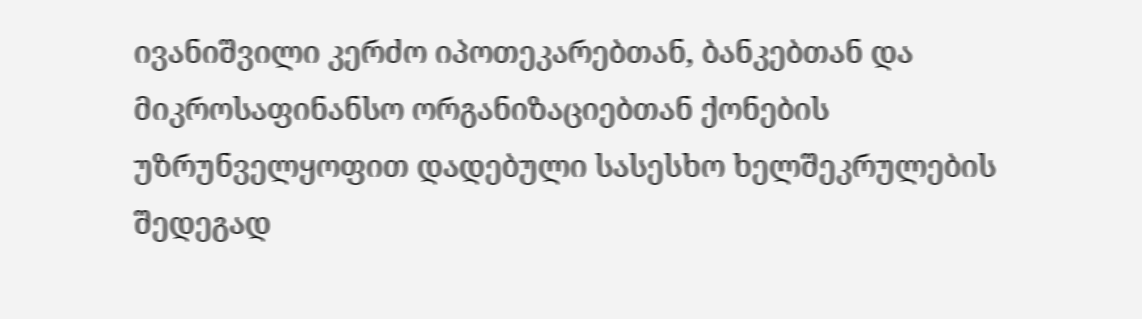ივანიშვილი კერძო იპოთეკარებთან, ბანკებთან და მიკროსაფინანსო ორგანიზაციებთან ქონების უზრუნველყოფით დადებული სასესხო ხელშეკრულების შედეგად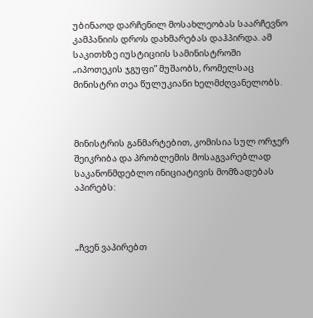უბინაოდ დარჩენილ მოსახლეობას საარჩევნო კამპანიის დროს დახმარებას დაჰპირდა. ამ საკითხზე იუსტიციის სამინისტროში „იპოთეკის ჯგუფი” მუშაობს, რომელსაც მინისტრი თეა წულუკიანი ხელმძღვანელობს.



მინისტრის განმარტებით, კომისია სულ ორჯერ შეიკრიბა და პრობლემის მოსაგვარებლად საკანონმდებლო ინიციატივის მომზადებას აპირებს:



„ჩვენ ვაპირებთ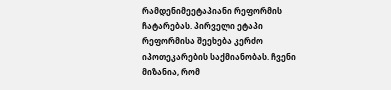რამდენიმეეტაპიანი რეფორმის ჩატარებას. პირველი ეტაპი რეფორმისა შეეხება კერძო იპოთეკარების საქმიანობას. ჩვენი მიზანია, რომ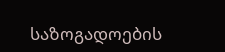საზოგადოების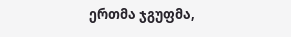ერთმა ჯგუფმა,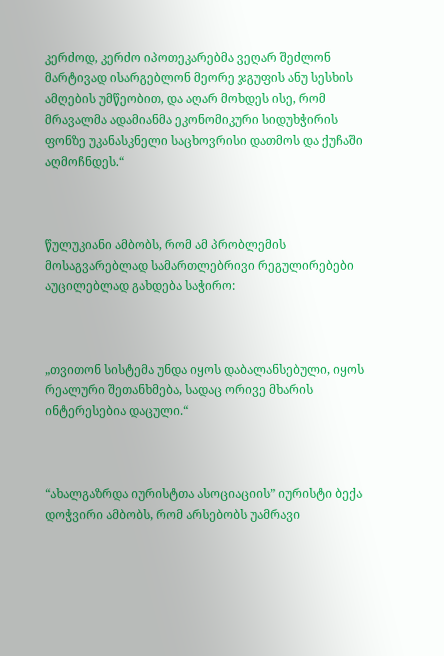კერძოდ, კერძო იპოთეკარებმა ვეღარ შეძლონ მარტივად ისარგებლონ მეორე ჯგუფის ანუ სესხის ამღების უმწეობით, და აღარ მოხდეს ისე, რომ მრავალმა ადამიანმა ეკონომიკური სიდუხჭირის ფონზე უკანასკნელი საცხოვრისი დათმოს და ქუჩაში აღმოჩნდეს.“



წულუკიანი ამბობს, რომ ამ პრობლემის მოსაგვარებლად სამართლებრივი რეგულირებები აუცილებლად გახდება საჭირო:



„თვითონ სისტემა უნდა იყოს დაბალანსებული, იყოს რეალური შეთანხმება, სადაც ორივე მხარის ინტერესებია დაცული.“



“ახალგაზრდა იურისტთა ასოციაციის” იურისტი ბექა დოჭვირი ამბობს, რომ არსებობს უამრავი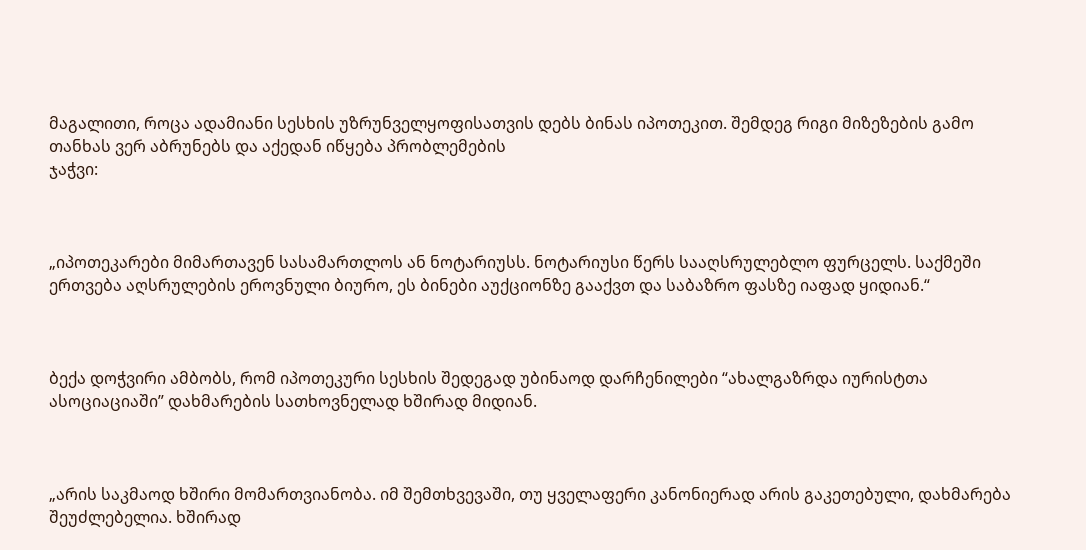მაგალითი, როცა ადამიანი სესხის უზრუნველყოფისათვის დებს ბინას იპოთეკით. შემდეგ რიგი მიზეზების გამო თანხას ვერ აბრუნებს და აქედან იწყება პრობლემების
ჯაჭვი:



„იპოთეკარები მიმართავენ სასამართლოს ან ნოტარიუსს. ნოტარიუსი წერს სააღსრულებლო ფურცელს. საქმეში ერთვება აღსრულების ეროვნული ბიურო, ეს ბინები აუქციონზე გააქვთ და საბაზრო ფასზე იაფად ყიდიან.“



ბექა დოჭვირი ამბობს, რომ იპოთეკური სესხის შედეგად უბინაოდ დარჩენილები “ახალგაზრდა იურისტთა ასოციაციაში” დახმარების სათხოვნელად ხშირად მიდიან.



„არის საკმაოდ ხშირი მომართვიანობა. იმ შემთხვევაში, თუ ყველაფერი კანონიერად არის გაკეთებული, დახმარება შეუძლებელია. ხშირად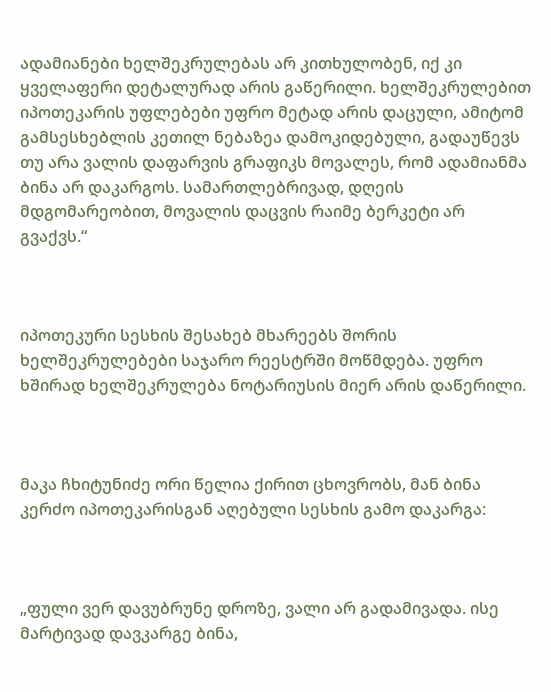ადამიანები ხელშეკრულებას არ კითხულობენ, იქ კი ყველაფერი დეტალურად არის გაწერილი. ხელშეკრულებით იპოთეკარის უფლებები უფრო მეტად არის დაცული, ამიტომ გამსესხებლის კეთილ ნებაზეა დამოკიდებული, გადაუწევს თუ არა ვალის დაფარვის გრაფიკს მოვალეს, რომ ადამიანმა ბინა არ დაკარგოს. სამართლებრივად, დღეის მდგომარეობით, მოვალის დაცვის რაიმე ბერკეტი არ გვაქვს.“



იპოთეკური სესხის შესახებ მხარეებს შორის ხელშეკრულებები საჯარო რეესტრში მოწმდება. უფრო ხშირად ხელშეკრულება ნოტარიუსის მიერ არის დაწერილი.



მაკა ჩხიტუნიძე ორი წელია ქირით ცხოვრობს, მან ბინა კერძო იპოთეკარისგან აღებული სესხის გამო დაკარგა:



„ფული ვერ დავუბრუნე დროზე, ვალი არ გადამივადა. ისე მარტივად დავკარგე ბინა,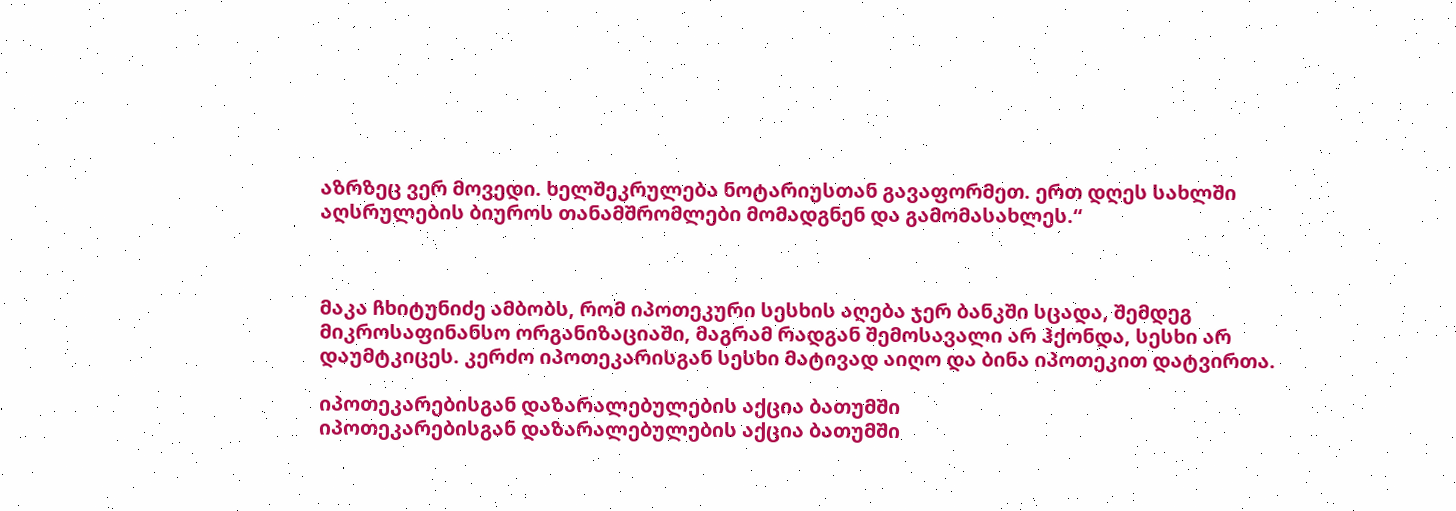აზრზეც ვერ მოვედი. ხელშეკრულება ნოტარიუსთან გავაფორმეთ. ერთ დღეს სახლში აღსრულების ბიუროს თანამშრომლები მომადგნენ და გამომასახლეს.“



მაკა ჩხიტუნიძე ამბობს, რომ იპოთეკური სესხის აღება ჯერ ბანკში სცადა, შემდეგ მიკროსაფინანსო ორგანიზაციაში, მაგრამ რადგან შემოსავალი არ ჰქონდა, სესხი არ დაუმტკიცეს. კერძო იპოთეკარისგან სესხი მატივად აიღო და ბინა იპოთეკით დატვირთა.

იპოთეკარებისგან დაზარალებულების აქცია ბათუმში
იპოთეკარებისგან დაზარალებულების აქცია ბათუმში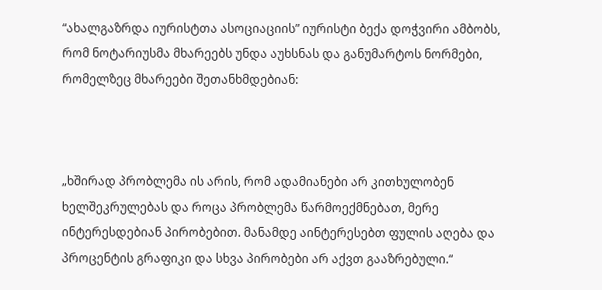“ახალგაზრდა იურისტთა ასოციაციის” იურისტი ბექა დოჭვირი ამბობს, რომ ნოტარიუსმა მხარეებს უნდა აუხსნას და განუმარტოს ნორმები, რომელზეც მხარეები შეთანხმდებიან:



„ხშირად პრობლემა ის არის, რომ ადამიანები არ კითხულობენ ხელშეკრულებას და როცა პრობლემა წარმოექმნებათ, მერე ინტერესდებიან პირობებით. მანამდე აინტერესებთ ფულის აღება და პროცენტის გრაფიკი და სხვა პირობები არ აქვთ გააზრებული.“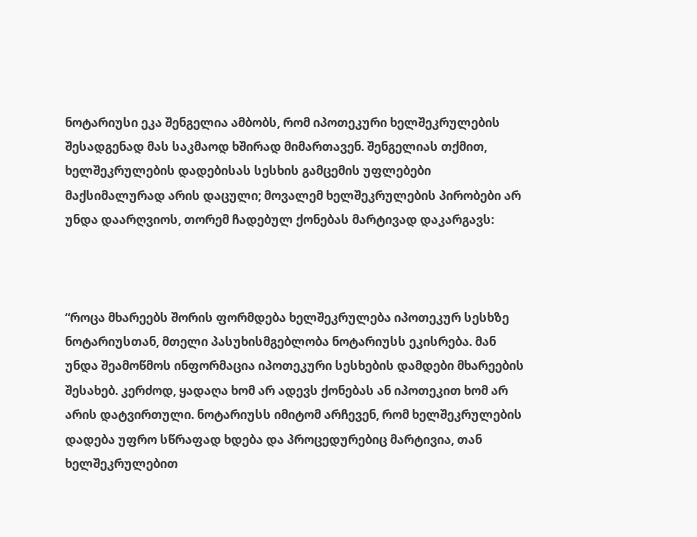ნოტარიუსი ეკა შენგელია ამბობს, რომ იპოთეკური ხელშეკრულების შესადგენად მას საკმაოდ ხშირად მიმართავენ. შენგელიას თქმით, ხელშეკრულების დადებისას სესხის გამცემის უფლებები მაქსიმალურად არის დაცული; მოვალემ ხელშეკრულების პირობები არ უნდა დაარღვიოს, თორემ ჩადებულ ქონებას მარტივად დაკარგავს:



“როცა მხარეებს შორის ფორმდება ხელშეკრულება იპოთეკურ სესხზე ნოტარიუსთან, მთელი პასუხისმგებლობა ნოტარიუსს ეკისრება. მან უნდა შეამოწმოს ინფორმაცია იპოთეკური სესხების დამდები მხარეების შესახებ. კერძოდ, ყადაღა ხომ არ ადევს ქონებას ან იპოთეკით ხომ არ არის დატვირთული. ნოტარიუსს იმიტომ არჩევენ, რომ ხელშეკრულების დადება უფრო სწრაფად ხდება და პროცედურებიც მარტივია, თან ხელშეკრულებით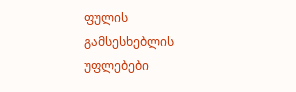ფულის გამსესხებლის უფლებები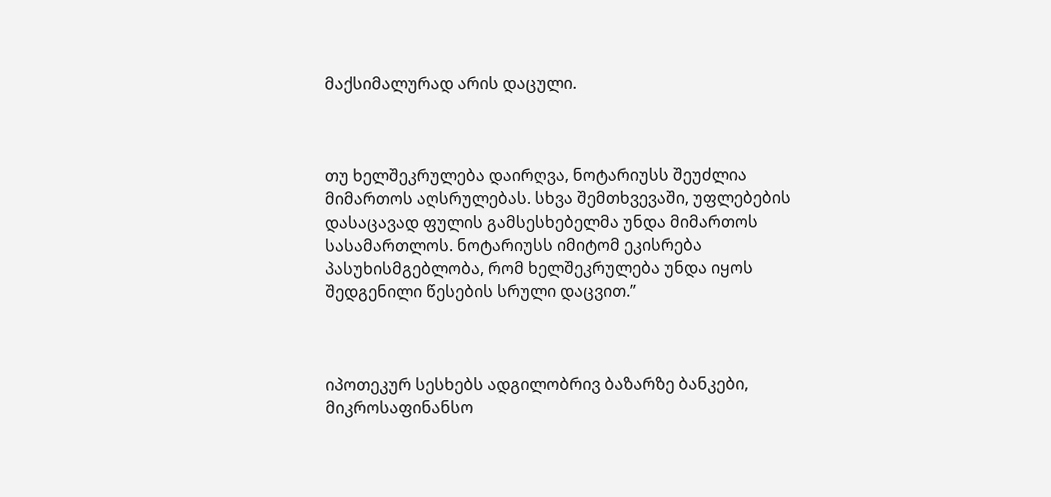მაქსიმალურად არის დაცული.



თუ ხელშეკრულება დაირღვა, ნოტარიუსს შეუძლია მიმართოს აღსრულებას. სხვა შემთხვევაში, უფლებების დასაცავად ფულის გამსესხებელმა უნდა მიმართოს სასამართლოს. ნოტარიუსს იმიტომ ეკისრება პასუხისმგებლობა, რომ ხელშეკრულება უნდა იყოს შედგენილი წესების სრული დაცვით.”



იპოთეკურ სესხებს ადგილობრივ ბაზარზე ბანკები, მიკროსაფინანსო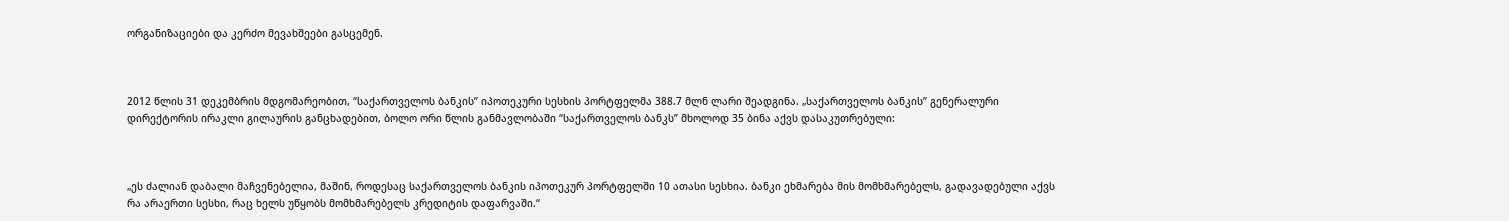ორგანიზაციები და კერძო მევახშეები გასცემენ.



2012 წლის 31 დეკემბრის მდგომარეობით, “საქართველოს ბანკის” იპოთეკური სესხის პორტფელმა 388.7 მლნ ლარი შეადგინა. „საქართველოს ბანკის” გენერალური დირექტორის ირაკლი გილაურის განცხადებით, ბოლო ორი წლის განმავლობაში “საქართველოს ბანკს” მხოლოდ 35 ბინა აქვს დასაკუთრებული:



„ეს ძალიან დაბალი მაჩვენებელია, მაშინ, როდესაც საქართველოს ბანკის იპოთეკურ პორტფელში 10 ათასი სესხია. ბანკი ეხმარება მის მომხმარებელს, გადავადებული აქვს რა არაერთი სესხი, რაც ხელს უწყობს მომხმარებელს კრედიტის დაფარვაში.“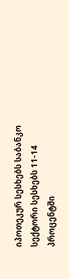იპოთეკურ სესხებს საბანკო სექტორი სესხებს 11-14 პროცენტში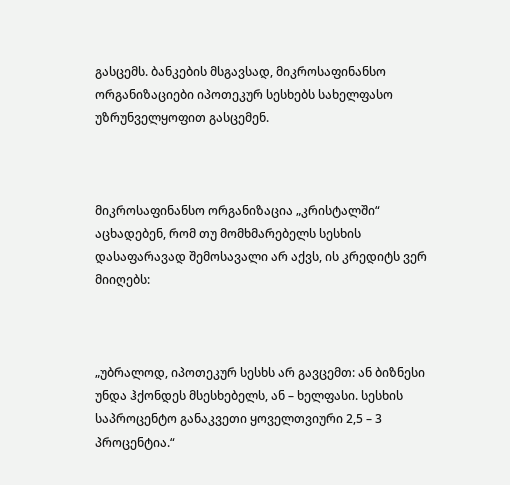გასცემს. ბანკების მსგავსად, მიკროსაფინანსო ორგანიზაციები იპოთეკურ სესხებს სახელფასო უზრუნველყოფით გასცემენ.



მიკროსაფინანსო ორგანიზაცია „კრისტალში“ აცხადებენ, რომ თუ მომხმარებელს სესხის დასაფარავად შემოსავალი არ აქვს, ის კრედიტს ვერ მიიღებს:



„უბრალოდ, იპოთეკურ სესხს არ გავცემთ: ან ბიზნესი უნდა ჰქონდეს მსესხებელს, ან – ხელფასი. სესხის საპროცენტო განაკვეთი ყოველთვიური 2,5 – 3 პროცენტია.“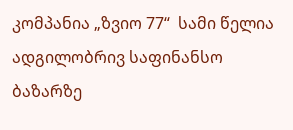კომპანია „ზვიო 77“  სამი წელია ადგილობრივ საფინანსო ბაზარზე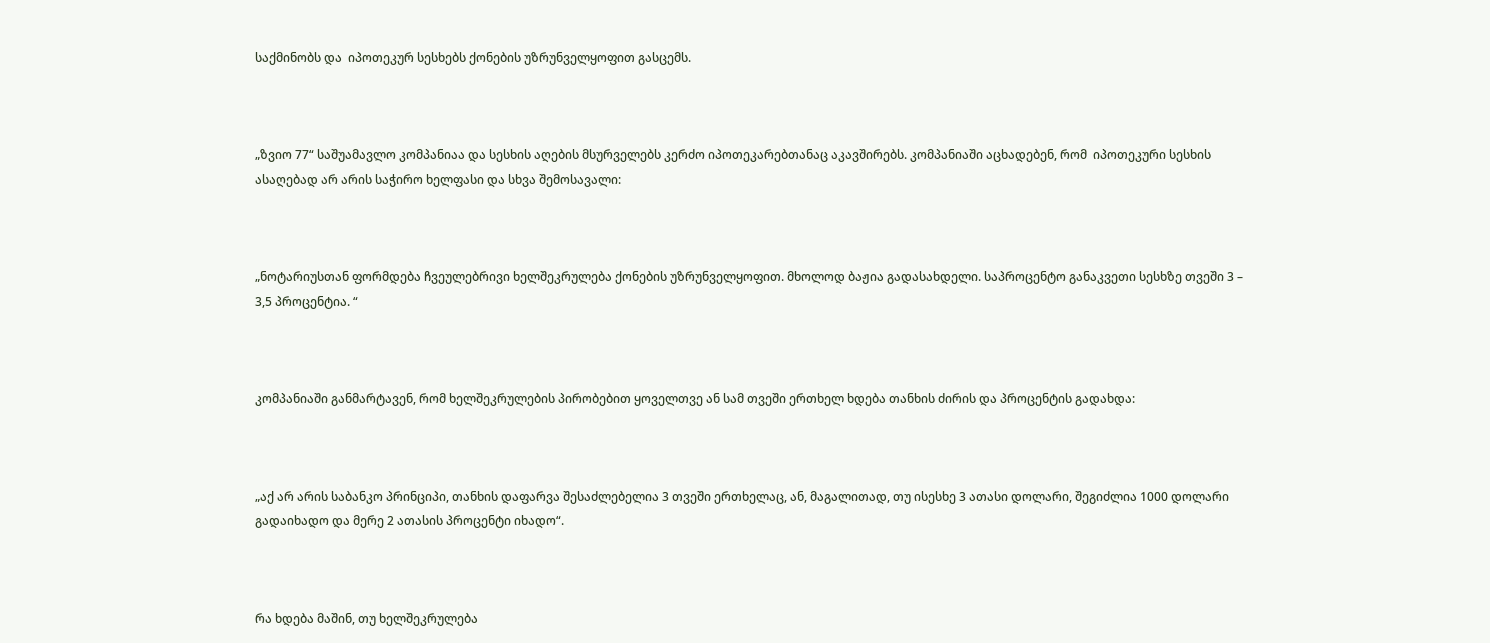საქმინობს და  იპოთეკურ სესხებს ქონების უზრუნველყოფით გასცემს.



„ზვიო 77“ საშუამავლო კომპანიაა და სესხის აღების მსურველებს კერძო იპოთეკარებთანაც აკავშირებს. კომპანიაში აცხადებენ, რომ  იპოთეკური სესხის ასაღებად არ არის საჭირო ხელფასი და სხვა შემოსავალი:



„ნოტარიუსთან ფორმდება ჩვეულებრივი ხელშეკრულება ქონების უზრუნველყოფით. მხოლოდ ბაჟია გადასახდელი. საპროცენტო განაკვეთი სესხზე თვეში 3 – 3,5 პროცენტია. “



კომპანიაში განმარტავენ, რომ ხელშეკრულების პირობებით ყოველთვე ან სამ თვეში ერთხელ ხდება თანხის ძირის და პროცენტის გადახდა:



„აქ არ არის საბანკო პრინციპი, თანხის დაფარვა შესაძლებელია 3 თვეში ერთხელაც, ან, მაგალითად, თუ ისესხე 3 ათასი დოლარი, შეგიძლია 1000 დოლარი გადაიხადო და მერე 2 ათასის პროცენტი იხადო“.



რა ხდება მაშინ, თუ ხელშეკრულება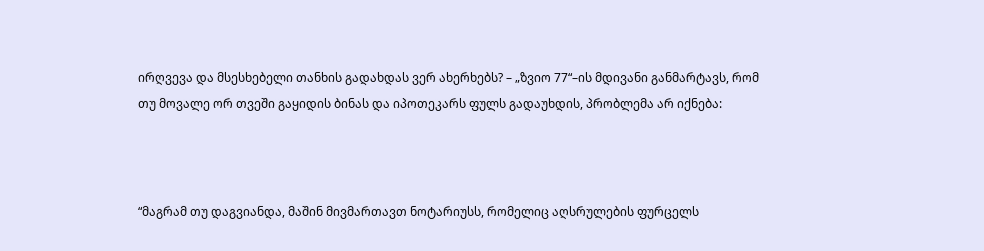ირღვევა და მსესხებელი თანხის გადახდას ვერ ახერხებს? – „ზვიო 77“–ის მდივანი განმარტავს, რომ თუ მოვალე ორ თვეში გაყიდის ბინას და იპოთეკარს ფულს გადაუხდის, პრობლემა არ იქნება:



“მაგრამ თუ დაგვიანდა, მაშინ მივმართავთ ნოტარიუსს, რომელიც აღსრულების ფურცელს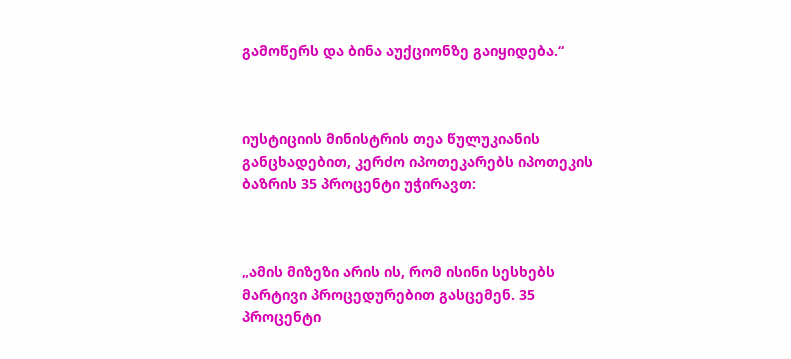გამოწერს და ბინა აუქციონზე გაიყიდება.“



იუსტიციის მინისტრის თეა წულუკიანის განცხადებით, კერძო იპოთეკარებს იპოთეკის ბაზრის 35 პროცენტი უჭირავთ:



„ამის მიზეზი არის ის, რომ ისინი სესხებს მარტივი პროცედურებით გასცემენ. 35 პროცენტი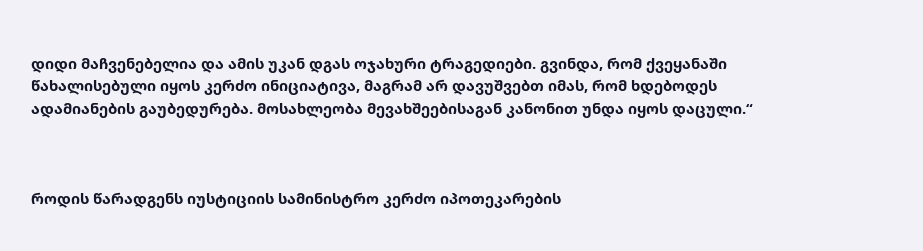დიდი მაჩვენებელია და ამის უკან დგას ოჯახური ტრაგედიები. გვინდა, რომ ქვეყანაში წახალისებული იყოს კერძო ინიციატივა, მაგრამ არ დავუშვებთ იმას, რომ ხდებოდეს ადამიანების გაუბედურება. მოსახლეობა მევახშეებისაგან კანონით უნდა იყოს დაცული.“



როდის წარადგენს იუსტიციის სამინისტრო კერძო იპოთეკარების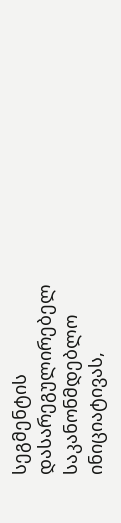სეგმენტის დასარეგულირებელ საკანონმდებლო ინიციატივას,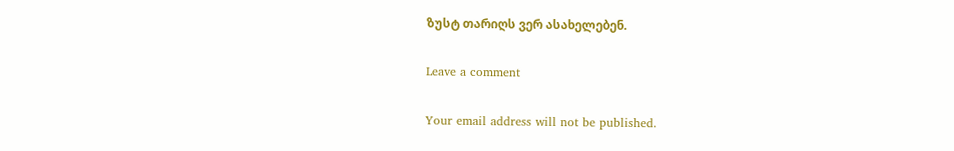ზუსტ თარიღს ვერ ასახელებენ.

Leave a comment

Your email address will not be published.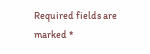Required fields are marked *